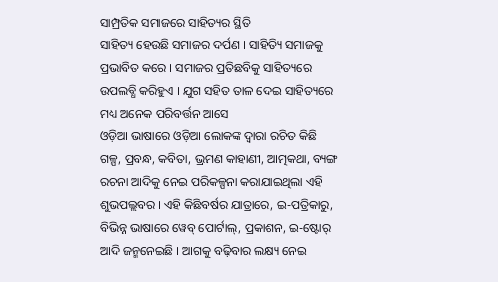ସାମ୍ପ୍ରତିକ ସମାଜରେ ସାହିତ୍ୟର ସ୍ଥିତି
ସାହିତ୍ୟ ହେଉଛି ସମାଜର ଦର୍ପଣ । ସାହିତ୍ୟି ସମାଜକୁ ପ୍ରଭାବିତ କରେ । ସମାଜର ପ୍ରତିଛବିକୁ ସାହିତ୍ୟରେ ଉପଲବ୍ଧି କରିହୁଏ । ଯୁଗ ସହିତ ତାଳ ଦେଇ ସାହିତ୍ୟରେ ମଧ୍ୟ ଅନେକ ପରିବର୍ତ୍ତନ ଆସେ
ଓଡ଼ିଆ ଭାଷାରେ ଓଡ଼ିଆ ଲୋକଙ୍କ ଦ୍ୱାରା ରଚିତ କିଛି ଗଳ୍ପ, ପ୍ରବନ୍ଧ, କବିତା, ଭ୍ରମଣ କାହାଣୀ, ଆତ୍ମକଥା, ବ୍ୟଙ୍ଗ ରଚନା ଆଦିକୁ ନେଇ ପରିକଳ୍ପନା କରାଯାଇଥିଲା ଏହି ଶୁଭପଲ୍ଲବର । ଏହି କିଛିବର୍ଷର ଯାତ୍ରାରେ, ଇ-ପତ୍ରିକାରୁ, ବିଭିନ୍ନ ଭାଷାରେ ୱେବ୍ ପୋର୍ଟାଲ୍, ପ୍ରକାଶନ, ଇ-ଷ୍ଟୋର୍ ଆଦି ଜନ୍ମନେଇଛି । ଆଗକୁ ବଢ଼ିବାର ଲକ୍ଷ୍ୟ ନେଇ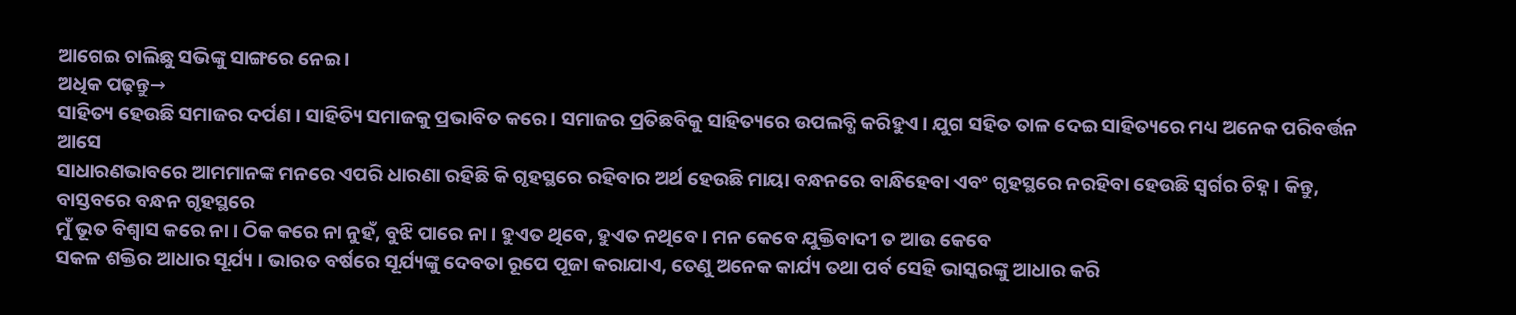ଆଗେଇ ଚାଲିଛୁ ସଭିଙ୍କୁ ସାଙ୍ଗରେ ନେଇ ।
ଅଧିକ ପଢ଼ନ୍ତୁ→
ସାହିତ୍ୟ ହେଉଛି ସମାଜର ଦର୍ପଣ । ସାହିତ୍ୟି ସମାଜକୁ ପ୍ରଭାବିତ କରେ । ସମାଜର ପ୍ରତିଛବିକୁ ସାହିତ୍ୟରେ ଉପଲବ୍ଧି କରିହୁଏ । ଯୁଗ ସହିତ ତାଳ ଦେଇ ସାହିତ୍ୟରେ ମଧ୍ୟ ଅନେକ ପରିବର୍ତ୍ତନ ଆସେ
ସାଧାରଣଭାବରେ ଆମମାନଙ୍କ ମନରେ ଏପରି ଧାରଣା ରହିଛି କି ଗୃହସ୍ଥରେ ରହିବାର ଅର୍ଥ ହେଉଛି ମାୟା ବନ୍ଧନରେ ବାନ୍ଧିହେବା ଏବଂ ଗୃହସ୍ଥରେ ନରହିବା ହେଉଛି ସ୍ୱର୍ଗର ଚିହ୍ନ । କିନ୍ତୁ, ବାସ୍ତବରେ ବନ୍ଧନ ଗୃହସ୍ଥରେ
ମୁଁ ଭୂତ ବିଶ୍ୱାସ କରେ ନା । ଠିକ କରେ ନା ନୁହଁ, ବୁଝି ପାରେ ନା । ହୁଏତ ଥିବେ, ହୁଏତ ନଥିବେ । ମନ କେବେ ଯୁକ୍ତିବାଦୀ ତ ଆଉ କେବେ
ସକଳ ଶକ୍ତିର ଆଧାର ସୂର୍ଯ୍ୟ । ଭାରତ ବର୍ଷରେ ସୂର୍ଯ୍ୟଙ୍କୁ ଦେବତା ରୂପେ ପୂଜା କରାଯାଏ, ତେଣୁ ଅନେକ କାର୍ଯ୍ୟ ତଥା ପର୍ବ ସେହି ଭାସ୍କରଙ୍କୁ ଆଧାର କରି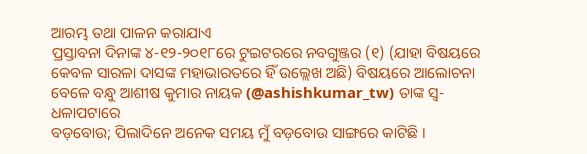ଆରମ୍ଭ ତଥା ପାଳନ କରାଯାଏ
ପ୍ରସ୍ତାବନା ଦିନାଙ୍କ ୪-୧୨-୨୦୧୮ରେ ଟୁଇଟରରେ ନବଗୁଞ୍ଜର (୧) (ଯାହା ବିଷୟରେ କେବଳ ସାରଳା ଦାସଙ୍କ ମହାଭାରତରେ ହିଁ ଉଲ୍ଲେଖ ଅଛି) ବିଷୟରେ ଆଲୋଚନା ବେଳେ ବନ୍ଧୁ ଆଶୀଷ କୁମାର ନାୟକ (@ashishkumar_tw) ତାଙ୍କ ସ୍ୱ-ଧଳାପଟାରେ
ବଡ଼ବୋଉ; ପିଲାଦିନେ ଅନେକ ସମୟ ମୁଁ ବଡ଼ବୋଉ ସାଙ୍ଗରେ କାଟିଛି ।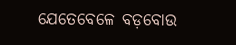ଯେତେବେଳେ ବଡ଼ବୋଉ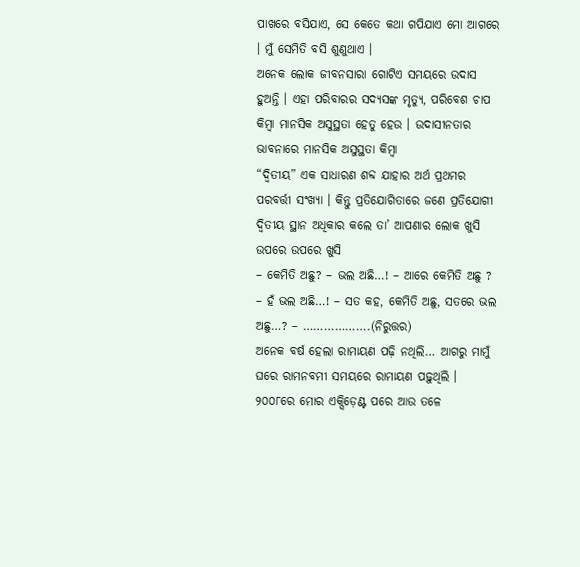ପାଖରେ ବସିଯାଏ, ସେ କେତେ କଥା ଗପିଯାଏ ମୋ ଆଗରେ । ମୁଁ ସେମିତି ବସି ଶୁଣୁଥାଏ ।
ଅନେକ ଲୋକ ଜୀବନସାରା ଗୋଟିଏ ସମୟରେ ଉଦାସ ହୁଅନ୍ତି । ଏହା ପରିବାରର ସଦ୍ୟସଙ୍କ ମୃତ୍ୟୁ, ପରିବେଶ ଚାପ କିମ୍ବା ମାନସିକ ଅସୁସ୍ଥତା ହେତୁ ହେଉ । ଉଦାସୀନତାର ଭାବନାରେ ମାନସିକ ଅସୁସ୍ଥତା କିମ୍ବା
“ଦ୍ୱିତୀୟ” ଏକ ସାଧାରଣ ଶବ୍ଦ ଯାହାର ଅର୍ଥ ପ୍ରଥମର ପରବର୍ତ୍ତୀ ସଂଖ୍ୟା । କିନ୍ତୁ ପ୍ରତିଯୋଗିତାରେ ଜଣେ ପ୍ରତିଯୋଗୀ ଦ୍ୱିତୀୟ ସ୍ଥାନ ଅଧିକାର କଲେ ତା’ ଆପଣାର ଲୋକ ଖୁସି ଉପରେ ଉପରେ ଖୁସି
– କେମିତି ଅଛୁ? – ଭଲ ଅଛି…! – ଆରେ କେମିତି ଅଛୁ ? – ହଁ ଭଲ ଅଛି…! – ସତ କହ, କେମିତି ଅଛୁ, ସତରେ ଭଲ ଅଛୁ…? – ……………….(ନିରୁତ୍ତର)
ଅନେକ ବର୍ଷ ହେଲା ରାମାୟଣ ପଢ଼ି ନଥିଲି… ଆଗରୁ ମାମୁଁ ଘରେ ରାମନବମୀ ସମୟରେ ରାମାୟଣ ପଢ଼ୁଥିଲି । ୨୦୦୮ରେ ମୋର ଏକ୍ସିଡ଼େଣ୍ଟ ପରେ ଆଉ ତଳେ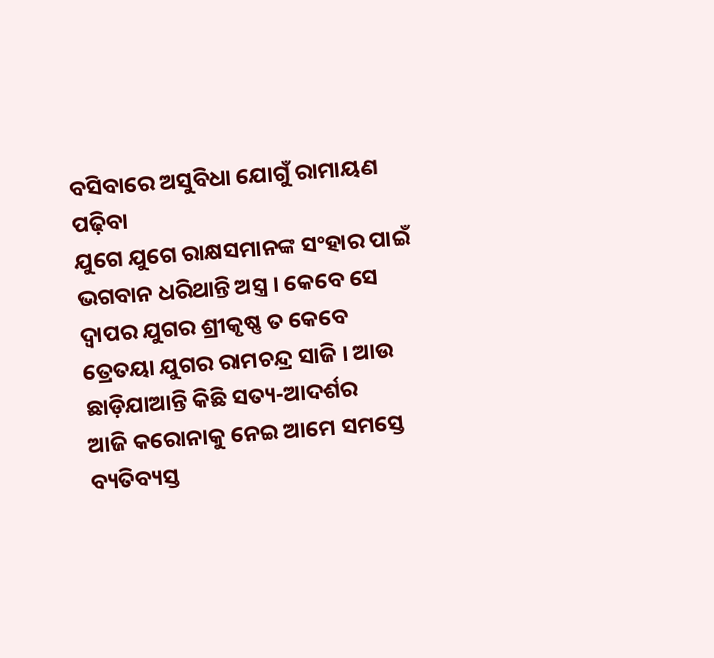ବସିବାରେ ଅସୁବିଧା ଯୋଗୁଁ ରାମାୟଣ ପଢ଼ିବା
ଯୁଗେ ଯୁଗେ ରାକ୍ଷସମାନଙ୍କ ସଂହାର ପାଇଁ ଭଗବାନ ଧରିଥାନ୍ତି ଅସ୍ତ୍ର । କେବେ ସେ ଦ୍ୱାପର ଯୁଗର ଶ୍ରୀକୃଷ୍ଣ ତ କେବେ ତ୍ରେତୟା ଯୁଗର ରାମଚନ୍ଦ୍ର ସାଜି । ଆଉ ଛାଡ଼ିଯାଆନ୍ତି କିଛି ସତ୍ୟ-ଆଦର୍ଶର
ଆଜି କରୋନାକୁ ନେଇ ଆମେ ସମସ୍ତେ ବ୍ୟତିବ୍ୟସ୍ତ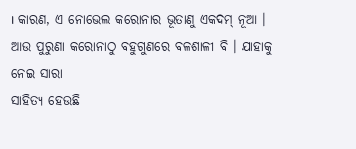। କାରଣ, ଏ ନୋଭେଲ କରୋନାର ଭୂତାଣୁ ଏକଦମ୍ ନୂଆ । ଆଉ ପୁରୁଣା କରୋନାଠୁ ବହୁଗୁଣରେ ବଳଶାଳୀ ବି । ଯାହାକୁ ନେଇ ସାରା
ସାହିତ୍ୟ ହେଉଛି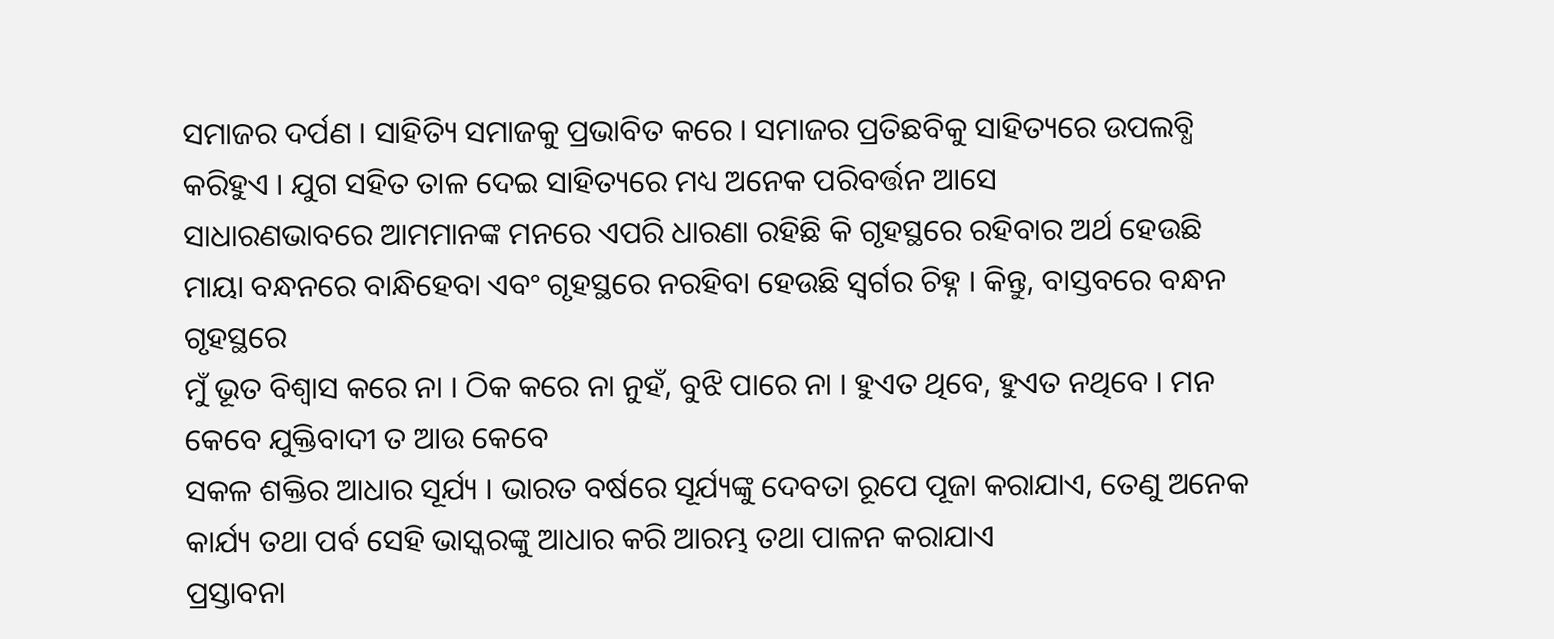ସମାଜର ଦର୍ପଣ । ସାହିତ୍ୟି ସମାଜକୁ ପ୍ରଭାବିତ କରେ । ସମାଜର ପ୍ରତିଛବିକୁ ସାହିତ୍ୟରେ ଉପଲବ୍ଧି କରିହୁଏ । ଯୁଗ ସହିତ ତାଳ ଦେଇ ସାହିତ୍ୟରେ ମଧ୍ୟ ଅନେକ ପରିବର୍ତ୍ତନ ଆସେ
ସାଧାରଣଭାବରେ ଆମମାନଙ୍କ ମନରେ ଏପରି ଧାରଣା ରହିଛି କି ଗୃହସ୍ଥରେ ରହିବାର ଅର୍ଥ ହେଉଛି ମାୟା ବନ୍ଧନରେ ବାନ୍ଧିହେବା ଏବଂ ଗୃହସ୍ଥରେ ନରହିବା ହେଉଛି ସ୍ୱର୍ଗର ଚିହ୍ନ । କିନ୍ତୁ, ବାସ୍ତବରେ ବନ୍ଧନ ଗୃହସ୍ଥରେ
ମୁଁ ଭୂତ ବିଶ୍ୱାସ କରେ ନା । ଠିକ କରେ ନା ନୁହଁ, ବୁଝି ପାରେ ନା । ହୁଏତ ଥିବେ, ହୁଏତ ନଥିବେ । ମନ କେବେ ଯୁକ୍ତିବାଦୀ ତ ଆଉ କେବେ
ସକଳ ଶକ୍ତିର ଆଧାର ସୂର୍ଯ୍ୟ । ଭାରତ ବର୍ଷରେ ସୂର୍ଯ୍ୟଙ୍କୁ ଦେବତା ରୂପେ ପୂଜା କରାଯାଏ, ତେଣୁ ଅନେକ କାର୍ଯ୍ୟ ତଥା ପର୍ବ ସେହି ଭାସ୍କରଙ୍କୁ ଆଧାର କରି ଆରମ୍ଭ ତଥା ପାଳନ କରାଯାଏ
ପ୍ରସ୍ତାବନା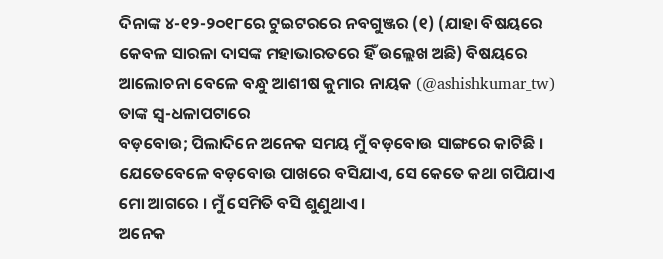ଦିନାଙ୍କ ୪-୧୨-୨୦୧୮ରେ ଟୁଇଟରରେ ନବଗୁଞ୍ଜର (୧) (ଯାହା ବିଷୟରେ କେବଳ ସାରଳା ଦାସଙ୍କ ମହାଭାରତରେ ହିଁ ଉଲ୍ଲେଖ ଅଛି) ବିଷୟରେ ଆଲୋଚନା ବେଳେ ବନ୍ଧୁ ଆଶୀଷ କୁମାର ନାୟକ (@ashishkumar_tw) ତାଙ୍କ ସ୍ୱ-ଧଳାପଟାରେ
ବଡ଼ବୋଉ; ପିଲାଦିନେ ଅନେକ ସମୟ ମୁଁ ବଡ଼ବୋଉ ସାଙ୍ଗରେ କାଟିଛି । ଯେତେବେଳେ ବଡ଼ବୋଉ ପାଖରେ ବସିଯାଏ, ସେ କେତେ କଥା ଗପିଯାଏ ମୋ ଆଗରେ । ମୁଁ ସେମିତି ବସି ଶୁଣୁଥାଏ ।
ଅନେକ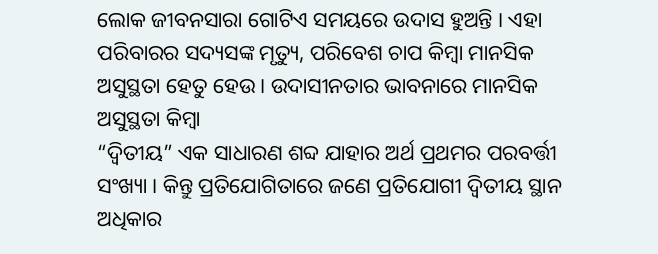ଲୋକ ଜୀବନସାରା ଗୋଟିଏ ସମୟରେ ଉଦାସ ହୁଅନ୍ତି । ଏହା ପରିବାରର ସଦ୍ୟସଙ୍କ ମୃତ୍ୟୁ, ପରିବେଶ ଚାପ କିମ୍ବା ମାନସିକ ଅସୁସ୍ଥତା ହେତୁ ହେଉ । ଉଦାସୀନତାର ଭାବନାରେ ମାନସିକ ଅସୁସ୍ଥତା କିମ୍ବା
“ଦ୍ୱିତୀୟ” ଏକ ସାଧାରଣ ଶବ୍ଦ ଯାହାର ଅର୍ଥ ପ୍ରଥମର ପରବର୍ତ୍ତୀ ସଂଖ୍ୟା । କିନ୍ତୁ ପ୍ରତିଯୋଗିତାରେ ଜଣେ ପ୍ରତିଯୋଗୀ ଦ୍ୱିତୀୟ ସ୍ଥାନ ଅଧିକାର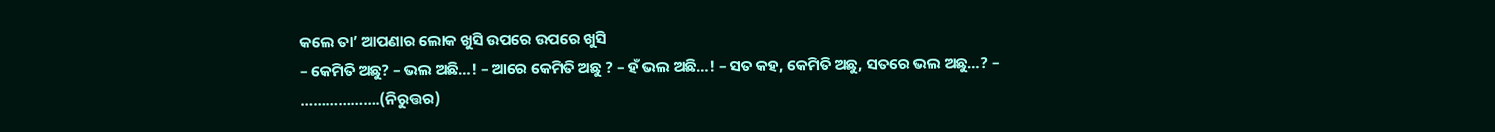କଲେ ତା’ ଆପଣାର ଲୋକ ଖୁସି ଉପରେ ଉପରେ ଖୁସି
– କେମିତି ଅଛୁ? – ଭଲ ଅଛି…! – ଆରେ କେମିତି ଅଛୁ ? – ହଁ ଭଲ ଅଛି…! – ସତ କହ, କେମିତି ଅଛୁ, ସତରେ ଭଲ ଅଛୁ…? – ……………….(ନିରୁତ୍ତର)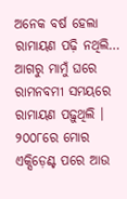ଅନେକ ବର୍ଷ ହେଲା ରାମାୟଣ ପଢ଼ି ନଥିଲି… ଆଗରୁ ମାମୁଁ ଘରେ ରାମନବମୀ ସମୟରେ ରାମାୟଣ ପଢ଼ୁଥିଲି । ୨୦୦୮ରେ ମୋର ଏକ୍ସିଡ଼େଣ୍ଟ ପରେ ଆଉ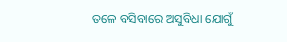ତଳେ ବସିବାରେ ଅସୁବିଧା ଯୋଗୁଁ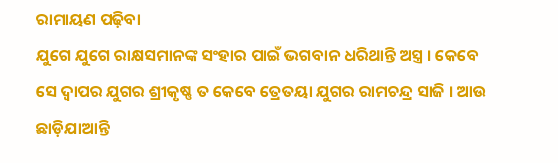ରାମାୟଣ ପଢ଼ିବା
ଯୁଗେ ଯୁଗେ ରାକ୍ଷସମାନଙ୍କ ସଂହାର ପାଇଁ ଭଗବାନ ଧରିଥାନ୍ତି ଅସ୍ତ୍ର । କେବେ ସେ ଦ୍ୱାପର ଯୁଗର ଶ୍ରୀକୃଷ୍ଣ ତ କେବେ ତ୍ରେତୟା ଯୁଗର ରାମଚନ୍ଦ୍ର ସାଜି । ଆଉ ଛାଡ଼ିଯାଆନ୍ତି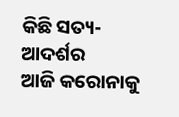କିଛି ସତ୍ୟ-ଆଦର୍ଶର
ଆଜି କରୋନାକୁ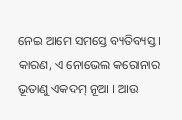ନେଇ ଆମେ ସମସ୍ତେ ବ୍ୟତିବ୍ୟସ୍ତ । କାରଣ, ଏ ନୋଭେଲ କରୋନାର ଭୂତାଣୁ ଏକଦମ୍ ନୂଆ । ଆଉ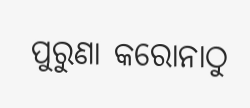ପୁରୁଣା କରୋନାଠୁ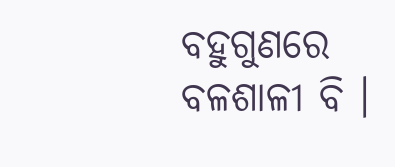ବହୁଗୁଣରେ ବଳଶାଳୀ ବି ।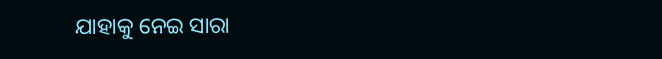ଯାହାକୁ ନେଇ ସାରା